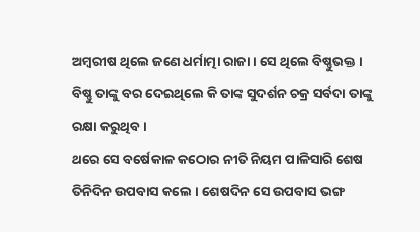ଅମ୍ବରୀଷ ଥିଲେ ଜଣେ ଧର୍ମାତ୍ମା ରାଜା । ସେ ଥିଲେ ବିଷ୍ଣୁଭକ୍ତ । ବିଷ୍ଣୁ ତାଙ୍କୁ ବର ଦେଇଥିଲେ କି ତାଙ୍କ ସୁଦର୍ଶନ ଚକ୍ର ସର୍ବଦା ତାଙ୍କୁ ରକ୍ଷା କରୁଥିବ ।
ଥରେ ସେ ବର୍ଷେକାଳ କଠୋର ନୀତି ନିୟମ ପାଳିସାରି ଶେଷ ତିନିଦିନ ଉପବାସ କଲେ । ଶେଷଦିନ ସେ ଉପବାସ ଭଙ୍ଗ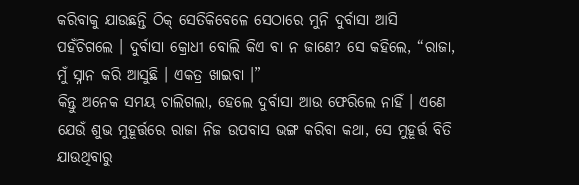କରିବାକୁ ଯାଉଛନ୍ତି ଠିକ୍ ସେତିକିବେଳେ ସେଠାରେ ମୁନି ଦୁର୍ବାସା ଆସି ପହଁଚିଗଲେ । ଦୁର୍ବାସା କ୍ରୋଧୀ ବୋଲି କିଏ ବା ନ ଜାଣେ? ସେ କହିଲେ, “ରାଜା, ମୁଁ ସ୍ନାନ କରି ଆସୁଛି । ଏକତ୍ର ଖାଇବା ।”
କିନ୍ତୁ ଅନେକ ସମୟ ଚାଲିଗଲା, ହେଲେ ଦୁର୍ବାସା ଆଉ ଫେରିଲେ ନାହିଁ । ଏଣେ ଯେଉଁ ଶୁଭ ମୁହୂର୍ତ୍ତରେ ରାଜା ନିଜ ଉପବାସ ଭଙ୍ଗ କରିବା କଥା, ସେ ମୁହୂର୍ତ୍ତ ବିତି ଯାଉଥିବାରୁ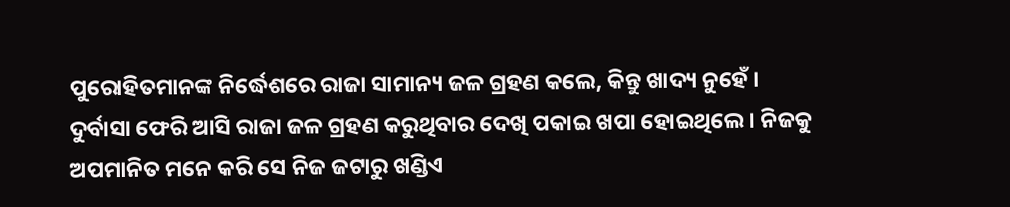ପୁରୋହିତମାନଙ୍କ ନିର୍ଦ୍ଧେଶରେ ରାଜା ସାମାନ୍ୟ ଜଳ ଗ୍ରହଣ କଲେ, କିନ୍ତୁ ଖାଦ୍ୟ ନୁହେଁ ।
ଦୁର୍ବାସା ଫେରି ଆସି ରାଜା ଜଳ ଗ୍ରହଣ କରୁଥିବାର ଦେଖି ପକାଇ ଖପା ହୋଇଥିଲେ । ନିଜକୁ ଅପମାନିତ ମନେ କରି ସେ ନିଜ ଜଟାରୁ ଖଣ୍ଡିଏ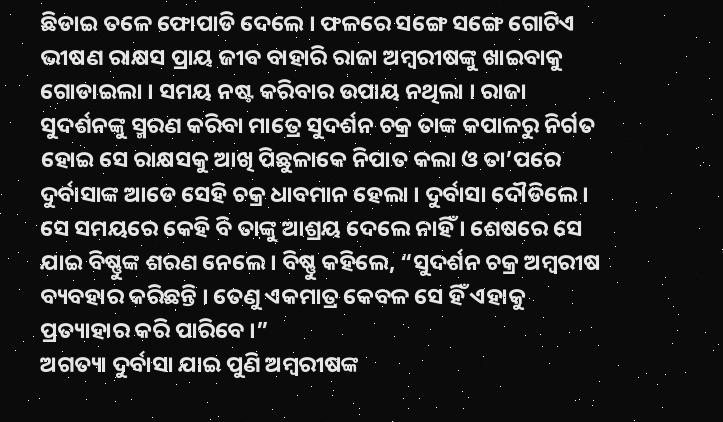ଛିଡାଇ ତଳେ ଫୋପାଡି ଦେଲେ । ଫଳରେ ସଙ୍ଗେ ସଙ୍ଗେ ଗୋଟିଏ ଭୀଷଣ ରାକ୍ଷସ ପ୍ରାୟ ଜୀବ ବାହାରି ରାଜା ଅମ୍ବରୀଷଙ୍କୁ ଖାଇବାକୁ ଗୋଡାଇଲା । ସମୟ ନଷ୍ଟ କରିବାର ଉପାୟ ନଥିଲା । ରାଜା ସୁଦର୍ଶନଙ୍କୁ ସ୍ମରଣ କରିବା ମାତ୍ରେ ସୁଦର୍ଶନ ଚକ୍ର ତାଙ୍କ କପାଳରୁ ନିର୍ଗତ ହୋଇ ସେ ରାକ୍ଷସକୁ ଆଖି ପିଛୁଳାକେ ନିପାତ କଲା ଓ ତା’ପରେ ଦୁର୍ବାସାଙ୍କ ଆଡେ ସେହି ଚକ୍ର ଧାବମାନ ହେଲା । ଦୁର୍ବାସା ଦୌଡିଲେ । ସେ ସମୟରେ କେହି ବି ତାଙ୍କୁ ଆଶ୍ରୟ ଦେଲେ ନାହିଁ । ଶେଷରେ ସେ ଯାଇ ବିଷ୍ଣୁଙ୍କ ଶରଣ ନେଲେ । ବିଷ୍ଣୁ କହିଲେ, “ସୁଦର୍ଶନ ଚକ୍ର ଅମ୍ବରୀଷ ବ୍ୟବହାର କରିଛନ୍ତି । ତେଣୁ ଏକମାତ୍ର କେବଳ ସେ ହିଁ ଏହାକୁ ପ୍ରତ୍ୟାହାର କରି ପାରିବେ ।”
ଅଗତ୍ୟା ଦୁର୍ବାସା ଯାଇ ପୁଣି ଅମ୍ବରୀଷଙ୍କ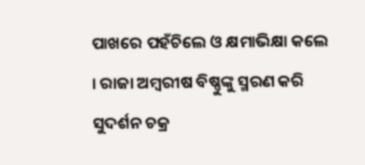ପାଖରେ ପହଁଚିଲେ ଓ କ୍ଷମାଭିକ୍ଷା କଲେ । ରାଜା ଅମ୍ବରୀଷ ବିଷ୍ଣୁଙ୍କୁ ସ୍ମରଣ କରି ସୁଦର୍ଶନ ଚକ୍ର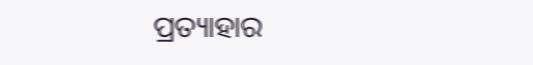ପ୍ରତ୍ୟାହାର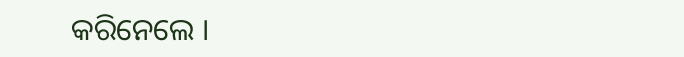କରିନେଲେ ।